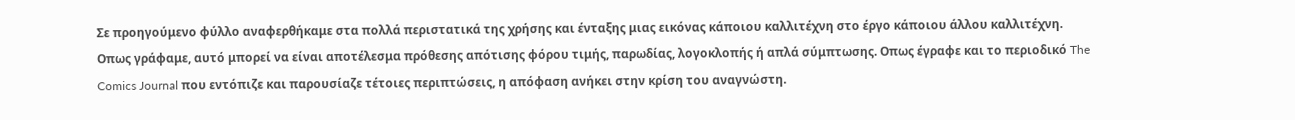Σε προηγούμενο φύλλο αναφερθήκαμε στα πολλά περιστατικά της χρήσης και ένταξης μιας εικόνας κάποιου καλλιτέχνη στο έργο κάποιου άλλου καλλιτέχνη. Οπως γράφαμε, αυτό μπορεί να είναι αποτέλεσμα πρόθεσης απότισης φόρου τιμής, παρωδίας, λογοκλοπής ή απλά σύμπτωσης. Οπως έγραφε και το περιοδικό The Comics Journal που εντόπιζε και παρουσίαζε τέτοιες περιπτώσεις, η απόφαση ανήκει στην κρίση του αναγνώστη.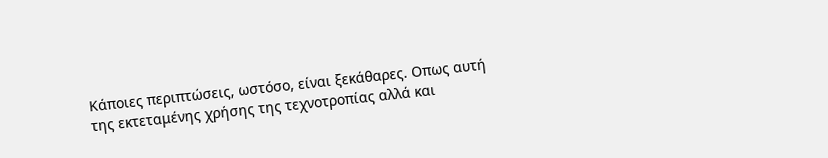Κάποιες περιπτώσεις, ωστόσο, είναι ξεκάθαρες. Οπως αυτή της εκτεταμένης χρήσης της τεχνοτροπίας αλλά και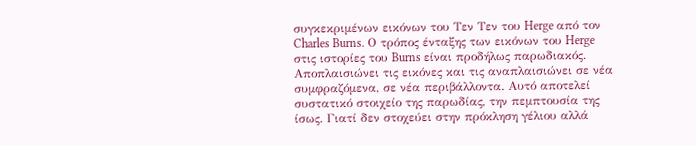συγκεκριμένων εικόνων του Τεν Τεν του Herge από τον Charles Burns. Ο τρόπος ένταξης των εικόνων του Herge στις ιστορίες του Burns είναι προδήλως παρωδιακός. Αποπλαισιώνει τις εικόνες και τις αναπλαισιώνει σε νέα συμφραζόμενα, σε νέα περιβάλλοντα. Αυτό αποτελεί συστατικό στοιχείο της παρωδίας, την πεμπτουσία της ίσως. Γιατί δεν στοχεύει στην πρόκληση γέλιου αλλά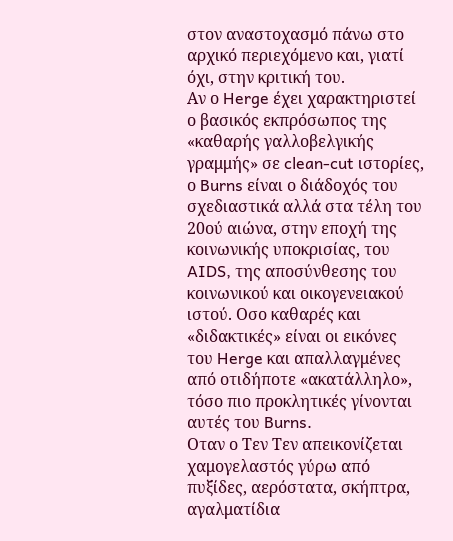στον αναστοχασμό πάνω στο αρχικό περιεχόμενο και, γιατί όχι, στην κριτική του.
Αν ο Herge έχει χαρακτηριστεί ο βασικός εκπρόσωπος της «καθαρής γαλλοβελγικής γραμμής» σε clean-cut ιστορίες, ο Burns είναι ο διάδοχός του σχεδιαστικά αλλά στα τέλη του 20ού αιώνα, στην εποχή της κοινωνικής υποκρισίας, του AIDS, της αποσύνθεσης του κοινωνικού και οικογενειακού ιστού. Οσο καθαρές και «διδακτικές» είναι οι εικόνες του Herge και απαλλαγμένες από οτιδήποτε «ακατάλληλο», τόσο πιο προκλητικές γίνονται αυτές του Burns.
Οταν ο Τεν Τεν απεικονίζεται χαμογελαστός γύρω από πυξίδες, αερόστατα, σκήπτρα, αγαλματίδια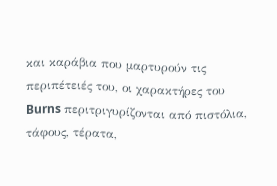και καράβια που μαρτυρούν τις περιπέτειές του, οι χαρακτήρες του Burns περιτριγυρίζονται από πιστόλια, τάφους, τέρατα,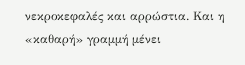νεκροκεφαλές και αρρώστια. Και η «καθαρή» γραμμή μένει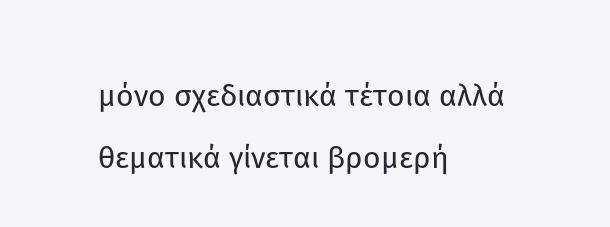μόνο σχεδιαστικά τέτοια αλλά θεματικά γίνεται βρομερή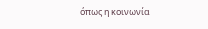όπως η κοινωνία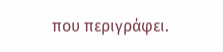που περιγράφει.